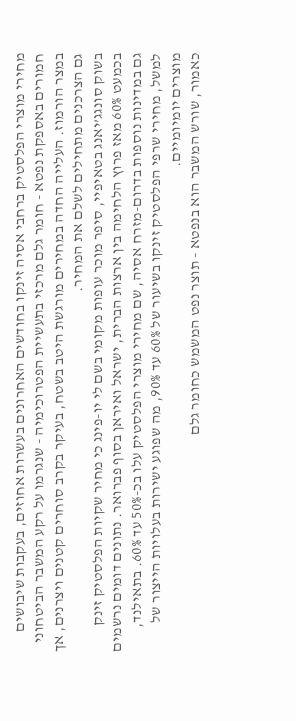מחירי מוצרי הפלסטיק ברחבי אסיה זינקו בחודשים האחרונים בעשרות אחוזים, בעקבות שיבושים חמורים באספקת נפטא - חומר גלם מרכזי בתעשיית הפטרוכימיה - שנגרמו על רקע המשבר הביטחוני במצר הורמוז. העלייה החדה במחירים מורגשת היטב בשטח, בעיקר בקרב סוחרים קטנים ויצרנים, אך גם הצרכנים מתחילים לשלם את המחיר.
בשוק סונגג’יאנג בטאיפיי, סיפר מוכר עופות מקומי בשם לי יו-פינג כי מחיר שקיות הפלסטיק זינק בכמעט 60% מאז פרוץ הלחימה בין ארצות הברית, ישראל ואיראן בסוף פברואר. נתונים דומים נרשמים גם במדינות נוספות בדרום-מזרח אסיה, שם מחירי מוצרי הפלסטיק עלו בכ-50% עד 60%. בתאילנד, למשל, מחירי שרפי הפלסטיק זינקו בשיעור של 60% עד 90%, מה שפוגע ישירות בעלויות הייצור של מוצרים יומיומיים.
כאמור, שורש המשבר הוא בנפטא - תוצר נפט המשמש כחומר גלם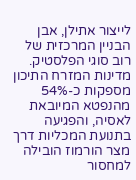לייצור אתילן, אבן הבניין המרכזית של רוב סוגי הפלסטיק. מדינות המזרח התיכון מספקות כ-54% מהנפטא המיובאת לאסיה, והפגיעה בתנועת המכליות דרך מצר הורמוז הובילה למחסור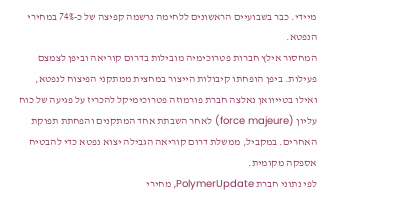מיידי. כבר בשבועיים הראשונים ללחימה נרשמה קפיצה של כ-74% במחירי הנפטא.
המחסור אילץ חברות פטרוכימיה מובילות בדרום קוריאה וביפן לצמצם פעילות. ביפן הופחתו קיבולות הייצור במחצית ממתקני הפיצוח לנפטא, ואילו בטייוואן נאלצה חברת פורמוזה פטרוכימיקל להכריז על פגיעה של כוח עליון (force majeure) לאחר השבתת אחד המתקנים והפחתת תפוקת האחרים. במקביל, ממשלת דרום קוריאה הגבילה יצוא נפטא כדי להבטיח אספקה מקומית.
לפי נתוני חברת PolymerUpdate, מחירי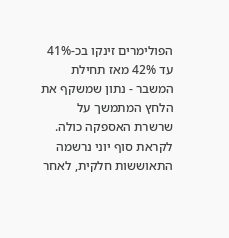הפולימרים זינקו בכ-41% עד 42% מאז תחילת המשבר - נתון שמשקף את הלחץ המתמשך על שרשרת האספקה כולה.
לקראת סוף יוני נרשמה התאוששות חלקית, לאחר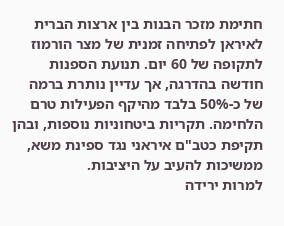חתימת מזכר הבנות בין ארצות הברית לאיראן לפתיחה זמנית של מצר הורמוז לתקופה של 60 יום. תנועת הספנות חודשה בהדרגה, אך עדיין נותרת ברמה של כ-50% בלבד מהיקף הפעילות טרם הלחימה. תקריות ביטחוניות נוספות, ובהן תקיפת כטב"ם איראני נגד ספינת משא, ממשיכות להעיב על היציבות.
למרות ירידה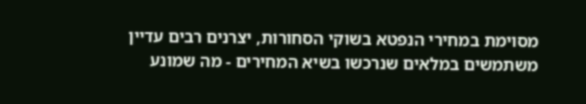מסוימת במחירי הנפטא בשוקי הסחורות, יצרנים רבים עדיין משתמשים במלאים שנרכשו בשיא המחירים - מה שמונע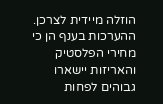הוזלה מיידית לצרכן. ההערכות בענף הן כי מחירי הפלסטיק והאריזות יישארו גבוהים לפחות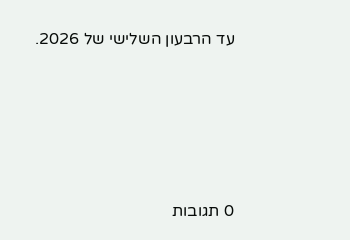עד הרבעון השלישי של 2026.








0 תגובות